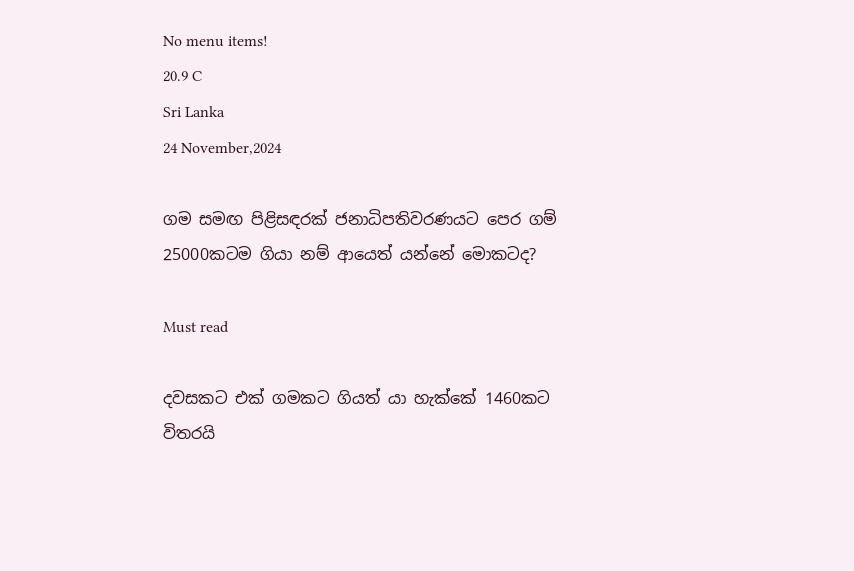No menu items!
20.9 C
Sri Lanka
24 November,2024

ගම සමඟ පිළිසඳරක් ජනාධිපතිවරණයට පෙර ගම් 25000කටම ගියා නම් ආයෙත් යන්නේ මොකටද?

Must read

දවසකට එක් ගමකට ගියත් යා හැක්කේ 1460කට විතරයි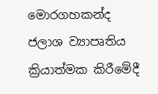මොරගහකන්ද ජලාශ ව්‍යාපෘතිය ක්‍රියාත්මක කිරීමේදී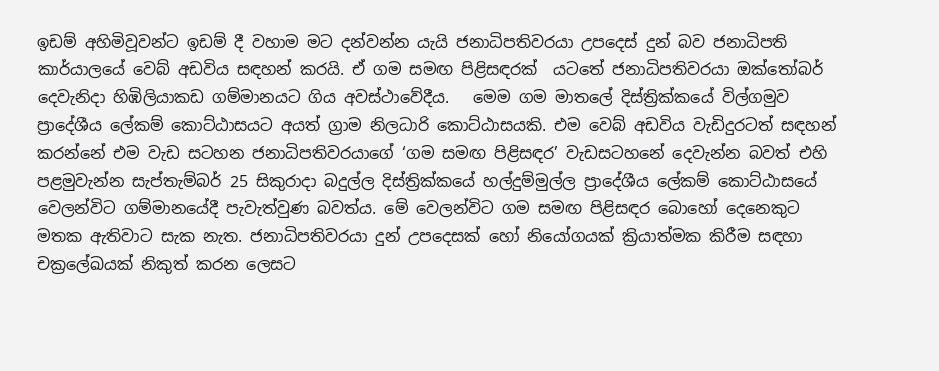ඉඩම් අහිමිවූවන්ට ඉඩම් දී වහාම මට දන්වන්න යැයි ජනාධිපතිවරයා උපදෙස් දුන් බව ජනාධිපති කාර්යාලයේ වෙබ් අඩවිය සඳහන් කරයි. ඒ ගම සමඟ පිළිසඳරක්  යටතේ ජනාධිපතිවරයා ඔක්තෝබර් දෙවැනිදා හිඹිලියාකඩ ගම්මානයට ගිය අවස්ථාවේදීය.   මෙම ගම මාතලේ දිස්ත්‍රික්කයේ විල්ගමුව ප්‍රාදේශීය ලේකම් කොට්ඨාසයට අයත් ග්‍රාම නිලධාරි කොට්ඨාසයකි. එම වෙබ් අඩවිය වැඩිදුරටත් සඳහන් කරන්නේ එම වැඩ සටහන ජනාධිපතිවරයාගේ ‘ගම සමඟ පිළිසඳර’ වැඩසටහනේ දෙවැන්න බවත් එහි පළමුවැන්න සැප්තැම්බර් 25 සිකුරාදා බදුල්ල දිස්ත්‍රික්කයේ හල්දුම්මුල්ල ප්‍රාදේශීය ලේකම් කොට්ඨාසයේ වෙලන්විට ගම්මානයේදී පැවැත්වුණ බවත්ය. මේ වෙලන්විට ගම සමඟ පිළිසඳර බොහෝ දෙනෙකුට මතක ඇතිවාට සැක නැත. ජනාධිපතිවරයා දුන් උපදෙසක් හෝ නියෝගයක් ක්‍රියාත්මක කිරීම සඳහා චක්‍රලේඛයක් නිකුත් කරන ලෙසට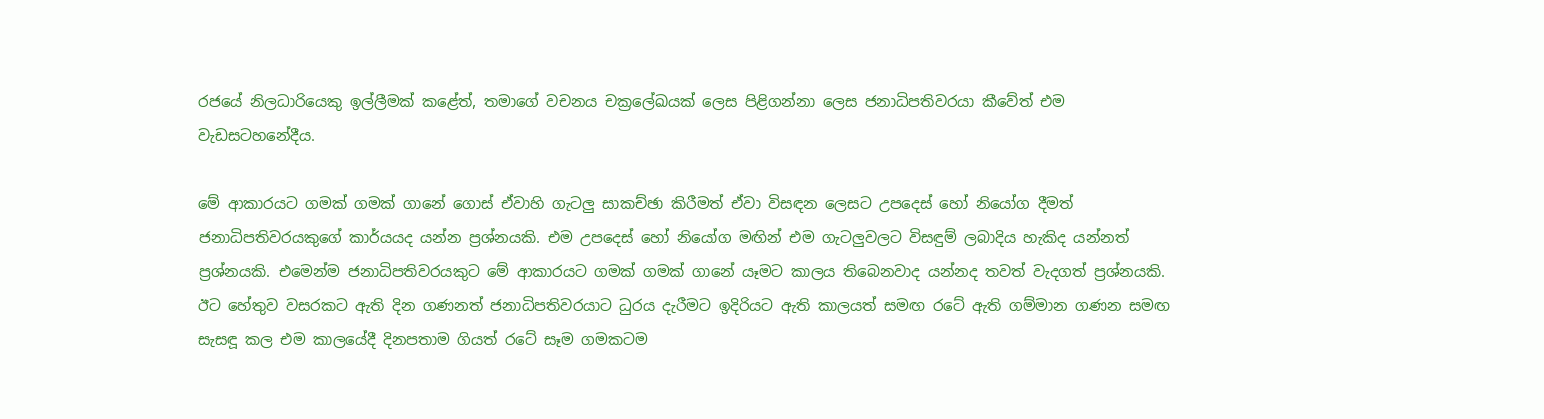රජයේ නිලධාරියෙකු ඉල්ලීමක් කළේත්, තමාගේ වචනය චක්‍රලේඛයක් ලෙස පිළිගන්නා ලෙස ජනාධිපතිවරයා කීවේත් එම වැඩසටහනේදීය.

මේ ආකාරයට ගමක් ගමක් ගානේ ගොස් ඒවාහි ගැටලු සාකච්ඡා කිරීමත් ඒවා විසඳන ලෙසට උපදෙස් හෝ නියෝග දීමත් ජනාධිපතිවරයකුගේ කාර්යයද යන්න ප්‍රශ්නයකි. එම උපදෙස් හෝ නියෝග මඟින් එම ගැටලුවලට විසඳුම් ලබාදිය හැකිද යන්නත් ප්‍රශ්නයකි. එමෙන්ම ජනාධිපතිවරයකුට මේ ආකාරයට ගමක් ගමක් ගානේ යෑමට කාලය තිබෙනවාද යන්නද තවත් වැදගත් ප්‍රශ්නයකි. ඊට හේතුව වසරකට ඇති දින ගණනත් ජනාධිපතිවරයාට ධුරය දැරීමට ඉදිරියට ඇති කාලයත් සමඟ රටේ ඇති ගම්මාන ගණන සමඟ සැසඳූ කල එම කාලයේදී දිනපතාම ගියත් රටේ සෑම ගමකටම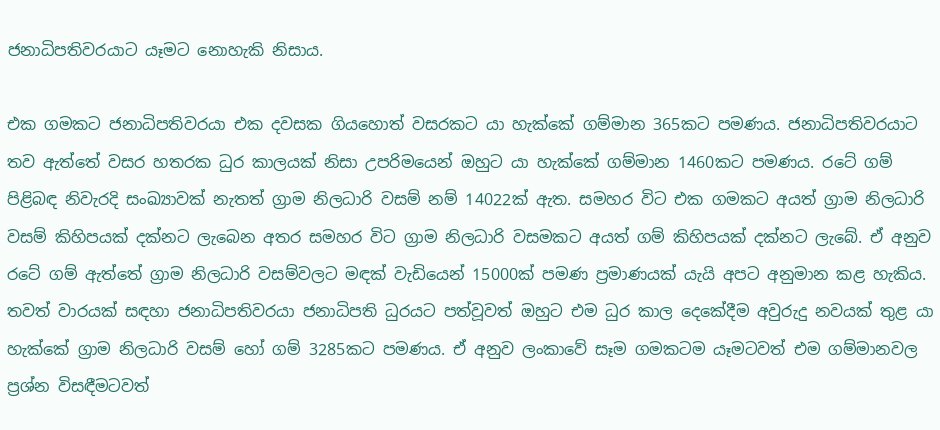ජනාධිපතිවරයාට යෑමට නොහැකි නිසාය.

එක ගමකට ජනාධිපතිවරයා එක දවසක ගියහොත් වසරකට යා හැක්කේ ගම්මාන 365කට පමණය. ජනාධිපතිවරයාට තව ඇත්තේ වසර හතරක ධුර කාලයක් නිසා උපරිමයෙන් ඔහුට යා හැක්කේ ගම්මාන 1460කට පමණය. රටේ ගම් පිළිබඳ නිවැරදි සංඛ්‍යාවක් නැතත් ග්‍රාම නිලධාරි වසම් නම් 14022ක් ඇත. සමහර විට එක ගමකට අයත් ග්‍රාම නිලධාරි වසම් කිහිපයක් දක්නට ලැබෙන අතර සමහර විට ග්‍රාම නිලධාරි වසමකට අයත් ගම් කිහිපයක් දක්නට ලැබේ. ඒ අනුව රටේ ගම් ඇත්තේ ග්‍රාම නිලධාරි වසම්වලට මඳක් වැඩියෙන් 15000ක් පමණ ප්‍රමාණයක් යැයි අපට අනුමාන කළ හැකිය. තවත් වාරයක් සඳහා ජනාධිපතිවරයා ජනාධිපති ධුරයට පත්වූවත් ඔහුට එම ධුර කාල දෙකේදීම අවුරුදු නවයක් තුළ යා හැක්කේ ග්‍රාම නිලධාරි වසම් හෝ ගම් 3285කට පමණය. ඒ අනුව ලංකාවේ සෑම ගමකටම යෑමටවත් එම ගම්මානවල ප්‍රශ්න විසඳීමටවත්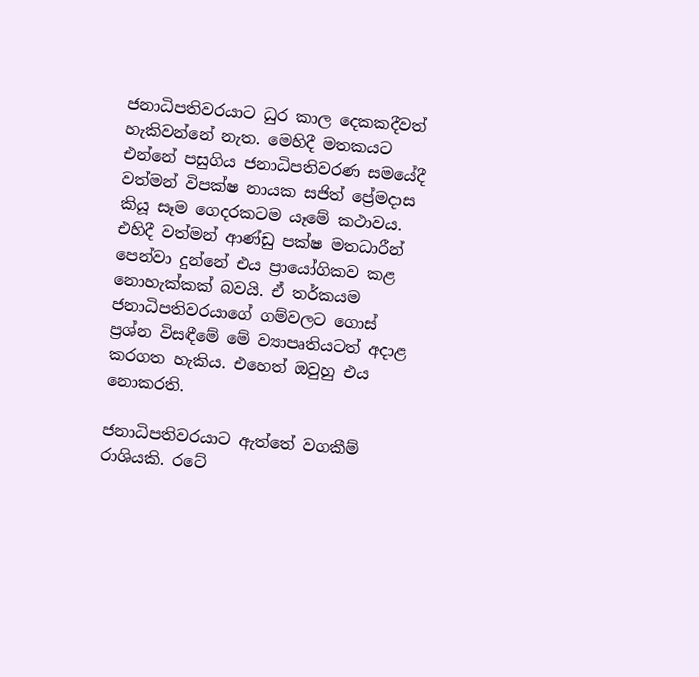ජනාධිපතිවරයාට ධුර කාල දෙකකදීවත් හැකිවන්නේ නැත. මෙහිදී මතකයට එන්නේ පසුගිය ජනාධිපතිවරණ සමයේදී වත්මන් විපක්ෂ නායක සජිත් ප්‍රේමදාස කියූ සෑම ගෙදරකටම යෑමේ කථාවය. එහිදී වත්මන් ආණ්ඩු පක්ෂ මතධාරීන් පෙන්වා දුන්නේ එය ප්‍රායෝගිකව කළ නොහැක්කක් බවයි. ඒ තර්කයම ජනාධිපතිවරයාගේ ගම්වලට ගොස් ප්‍රශ්න විසඳීමේ මේ ව්‍යාපෘතියටත් අදාළ කරගත හැකිය. එහෙත් ඔවුහු එය නොකරති.

ජනාධිපතිවරයාට ඇත්තේ වගකීම් රාශියකි. රටේ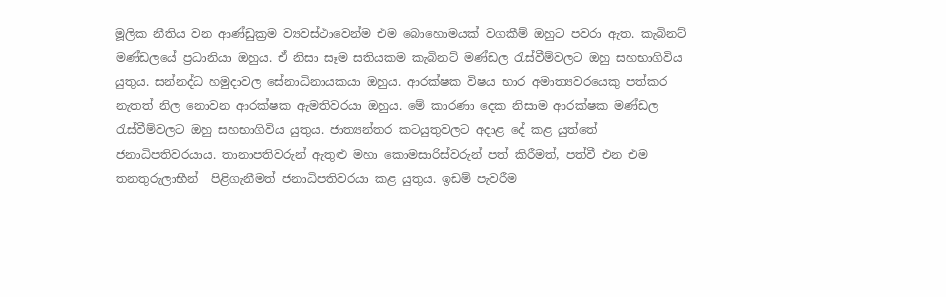මූලික නීතිය වන ආණ්ඩුක්‍රම ව්‍යවස්ථාවෙන්ම එම බොහොමයක් වගකීම් ඔහුට පවරා ඇත. කැබිනට් මණ්ඩලයේ ප්‍රධානියා ඔහුය. ඒ නිසා සෑම සතියකම කැබිනට් මණ්ඩල රැස්වීම්වලට ඔහු සහභාගිවිය යුතුය. සන්නද්ධ හමුදාවල සේනාධිනායකයා ඔහුය. ආරක්ෂක විෂය භාර අමාත්‍යවරයෙකු පත්කර නැතත් නිල නොවන ආරක්ෂක ඇමතිවරයා ඔහුය. මේ කාරණා දෙක නිසාම ආරක්ෂක මණ්ඩල රැස්වීම්වලට ඔහු සහභාගිවිය යුතුය. ජාත්‍යන්තර කටයුතුවලට අදාළ දේ කළ යුත්තේ ජනාධිපතිවරයාය. තානාපතිවරුන් ඇතුළු මහා කොමසාරිස්වරුන් පත් කිරීමත්, පත්වී එන එම තනතුරුලාභීන්  පිළිගැනීමත් ජනාධිපතිවරයා කළ යුතුය. ඉඩම් පැවරීම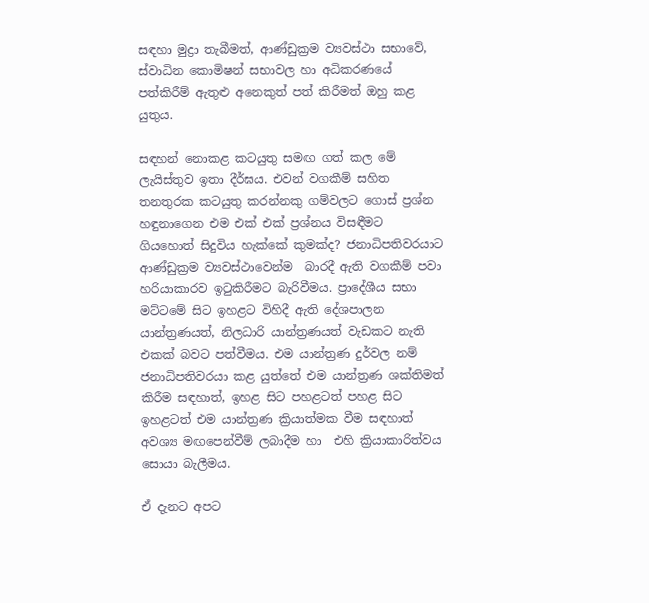සඳහා මුද්‍රා තැබීමත්, ආණ්ඩුක්‍රම ව්‍යවස්ථා සභාවේ, ස්වාධින කොමිෂන් සභාවල හා අධිකරණයේ පත්කිරීම් ඇතුළු අනෙකුත් පත් කිරීමත් ඔහු කළ යුතුය.

සඳහන් නොකළ කටයුතු සමඟ ගත් කල මේ ලැයිස්තුව ඉතා දීර්ඝය. එවන් වගකීම් සහිත තනතුරක කටයුතු කරන්නකු ගම්වලට ගොස් ප්‍රශ්න හඳුනාගෙන එම එක් එක් ප්‍රශ්නය විසඳීමට ගියහොත් සිදුවිය හැක්කේ කුමක්ද? ජනාධිපතිවරයාට ආණ්ඩුක්‍රම ව්‍යවස්ථාවෙන්ම  බාරදී ඇති වගකීම් පවා හරියාකාරව ඉටුකිරීමට බැරිවීමය. ප්‍රාදේශීය සභා මට්ටමේ සිට ඉහළට විහිදී ඇති දේශපාලන යාන්ත්‍රණයත්, නිලධාරි යාන්ත්‍රණයත් වැඩකට නැති එකක් බවට පත්වීමය. එම යාන්ත්‍රණ දුර්වල නම් ජනාධිපතිවරයා කළ යුත්තේ එම යාන්ත්‍රණ ශක්තිමත් කිරීම සඳහාත්, ඉහළ සිට පහළටත් පහළ සිට ඉහළටත් එම යාන්ත්‍රණ ක්‍රියාත්මක වීම සඳහාත් අවශ්‍ය මඟපෙන්වීම් ලබාදීම හා  එහි ක්‍රියාකාරිත්වය සොයා බැලීමය.

ඒ දැනට අපට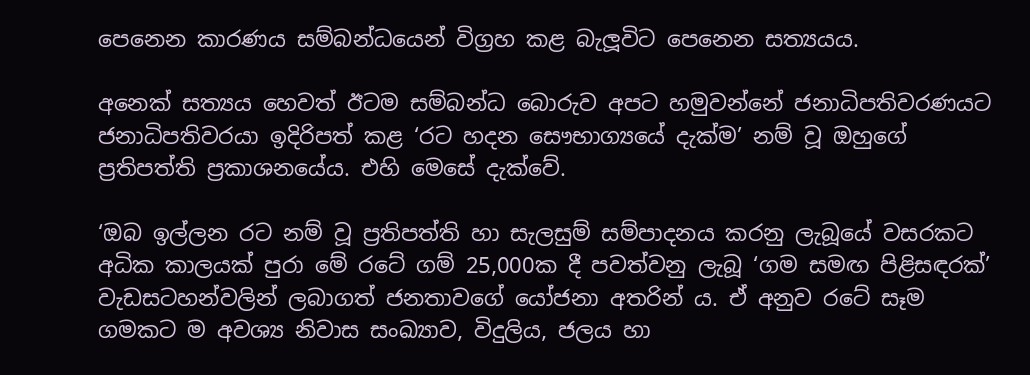පෙනෙන කාරණය සම්බන්ධයෙන් විග්‍රහ කළ බැලූවිට පෙනෙන සත්‍යයය.

අනෙක් සත්‍යය හෙවත් ඊටම සම්බන්ධ බොරුව අපට හමුවන්නේ ජනාධිපතිවරණයට ජනාධිපතිවරයා ඉදිරිපත් කළ ‘රට හදන සෞභාග්‍යයේ දැක්ම’ නම් වූ ඔහුගේ ප්‍රතිපත්ති ප්‍රකාශනයේය. එහි මෙසේ දැක්වේ.

‘ඔබ ඉල්ලන රට නම් වූ ප්‍රතිපත්ති හා සැලසුම් සම්පාදනය කරනු ලැබූයේ වසරකට අධික කාලයක් පුරා මේ රටේ ගම් 25,000ක දී පවත්වනු ලැබූ ‘ගම සමඟ පිළිසඳරක්’ වැඩසටහන්වලින් ලබාගත් ජනතාවගේ යෝජනා අතරින් ය. ඒ අනුව රටේ සෑම ගමකට ම අවශ්‍ය නිවාස සංඛ්‍යාව, විදුලිය, ජලය හා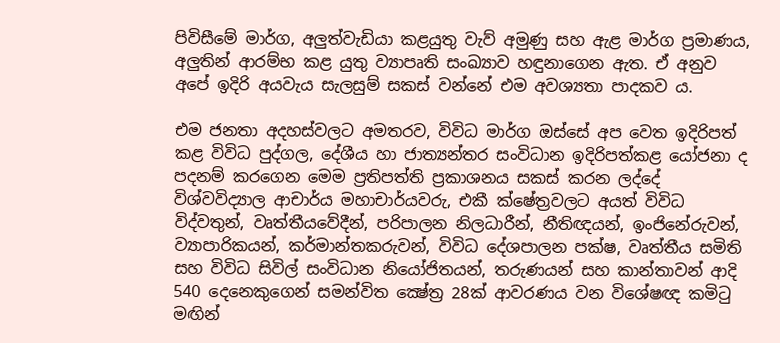පිවිසීමේ මාර්ග, අලුත්වැඩියා කළයුතු වැව් අමුණු සහ ඇළ මාර්ග ප්‍රමාණය, අලුතින් ආරම්භ කළ යුතු ව්‍යාපෘති සංඛ්‍යාව හඳුනාගෙන ඇත. ඒ අනුව අපේ ඉදිරි අයවැය සැලසුම් සකස් වන්නේ එම අවශ්‍යතා පාදකව ය.

එම ජනතා අදහස්වලට අමතරව, විවිධ මාර්ග ඔස්සේ අප වෙත ඉදිරිපත් කළ විවිධ පුද්ගල, දේශීය හා ජාත්‍යන්තර සංවිධාන ඉදිරිපත්කළ යෝජනා ද පදනම් කරගෙන මෙම ප්‍රතිපත්ති ප්‍රකාශනය සකස් කරන ලද්දේ විශ්වවිද්‍යාල ආචාර්ය මහාචාර්යවරු, එකී ක්ෂේත්‍රවලට අයත් විවිධ විද්වතුන්, වෘත්තීයවේදීන්, පරිපාලන නිලධාරීන්, නීතිඥයන්, ඉංජිනේරුවන්, ව්‍යාපාරිකයන්, කර්මාන්තකරුවන්, විවිධ දේශපාලන පක්ෂ, වෘත්තීය සමිති සහ විවිධ සිවිල් සංවිධාන නියෝජිතයන්, තරුණයන් සහ කාන්තාවන් ආදි 540 දෙනෙකුගෙන් සමන්විත ක්‍ෂේත්‍ර 28ක් ආවරණය වන විශේෂඥ කමිටු මඟින්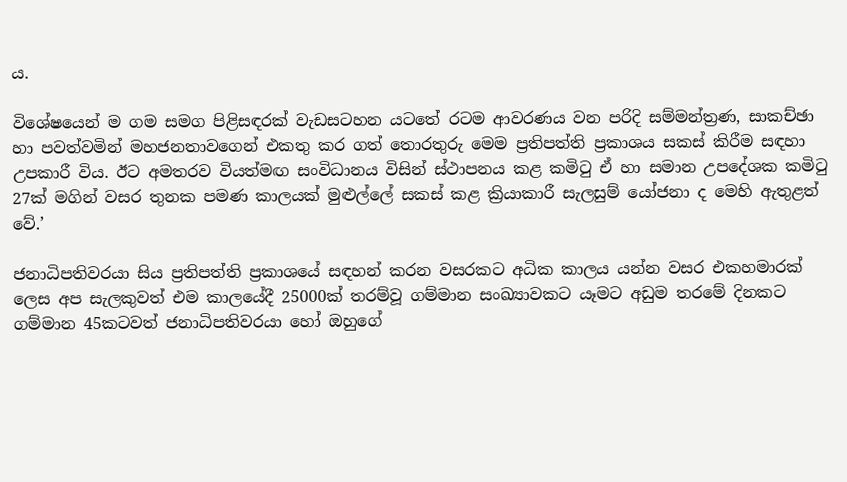ය.

විශේෂයෙන් ම ගම සමග පිළිසඳරක් වැඩසටහන යටතේ රටම ආවරණය වන පරිදි සම්මන්ත්‍රණ, සාකච්ඡා හා පවත්වමින් මහජනතාවගෙන් එකතු කර ගත් තොරතුරු මෙම ප්‍රතිපත්ති ප්‍රකාශය සකස් කිරීම සඳහා උපකාරී විය. ඊට අමතරව වියත්මඟ සංවිධානය විසින් ස්ථාපනය කළ කමිටු ඒ හා සමාන උපදේශක කමිටු 27ක් මගින් වසර තුනක පමණ කාලයක් මුළුල්ලේ සකස් කළ ක්‍රියාකාරී සැලසුම් යෝජනා ද මෙහි ඇතුළත් වේ.’

ජනාධිපතිවරයා සිය ප්‍රතිපත්ති ප්‍රකාශයේ සඳහන් කරන වසරකට අධික කාලය යන්න වසර එකහමාරක් ලෙස අප සැලකුවත් එම කාලයේදී 25000ක් තරම්වූ ගම්මාන සංඛ්‍යාවකට යෑමට අඩුම තරමේ දිනකට ගම්මාන 45කටවත් ජනාධිපතිවරයා හෝ ඔහුගේ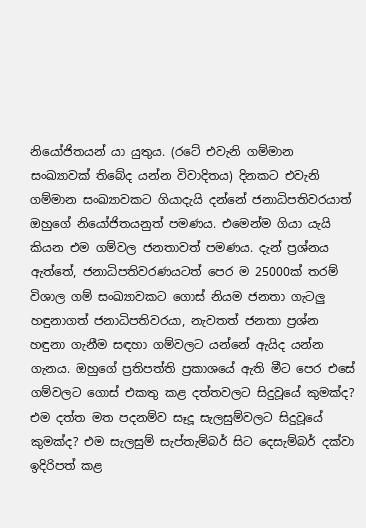නියෝජිතයන් යා යුතුය. (රටේ එවැනි ගම්මාන සංඛ්‍යාවක් තිබේද යන්න විවාදිතය) දිනකට එවැනි ගම්මාන සංඛ්‍යාවකට ගියාදැයි දන්නේ ජනාධිපතිවරයාත් ඔහුගේ නියෝජිතයනුත් පමණය. එමෙන්ම ගියා යැයි කියන එම ගම්වල ජනතාවත් පමණය. දැන් ප්‍රශ්නය ඇත්තේ, ජනාධිපතිවරණයටත් පෙර ම 25000ක් තරම් විශාල ගම් සංඛ්‍යාවකට ගොස් නියම ජනතා ගැටලු හඳුනාගත් ජනාධිපතිවරයා, නැවතත් ජනතා ප්‍රශ්න හඳුනා ගැනීම සඳහා ගම්වලට යන්නේ ඇයිද යන්න ගැනය. ඔහුගේ ප්‍රතිපත්ති ප්‍රකාශයේ ඇති මීට පෙර එසේ ගම්වලට ගොස් එකතු කළ දත්තවලට සිදුවූයේ කුමක්ද?  එම දත්ත මත පදනම්ව සෑදූ සැලසුම්වලට සිදුවූයේ කුමක්ද? එම සැලසුම් සැප්තැම්බර් සිට දෙසැම්බර් දක්වා ඉදිරිපත් කළ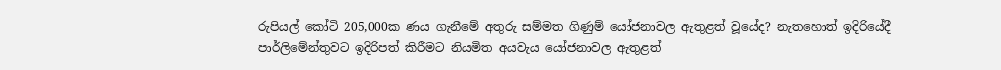රුපියල් කෝටි 205,000ක ණය ගැනීමේ අතුරු සම්මත ගිණුම් යෝජනාවල ඇතුළත් වූයේද? නැතහොත් ඉදිරියේදී පාර්ලිමේන්තුවට ඉදිරිපත් කිරීමට නියමිත අයවැය යෝජනාවල ඇතුළත්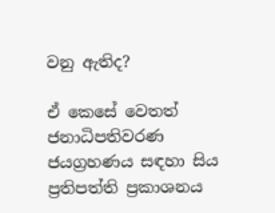වනු ඇතිද?

ඒ කෙසේ වෙතත් ජනාධිපතිවරණ ජයග්‍රහණය සඳහා සිය ප්‍රතිපත්ති ප්‍රකාශනය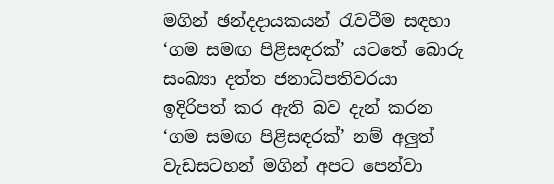මගින් ඡන්දදායකයන් රැවටීම සඳහා ‘ගම සමඟ පිළිසඳරක්’ යටතේ බොරු සංඛ්‍යා දත්ත ජනාධිපතිවරයා ඉදිරිපත් කර ඇති බව දැන් කරන ‘ගම සමඟ පිළිසඳරක්’ නම් අලුත් වැඩසටහන් මගින් අපට පෙන්වා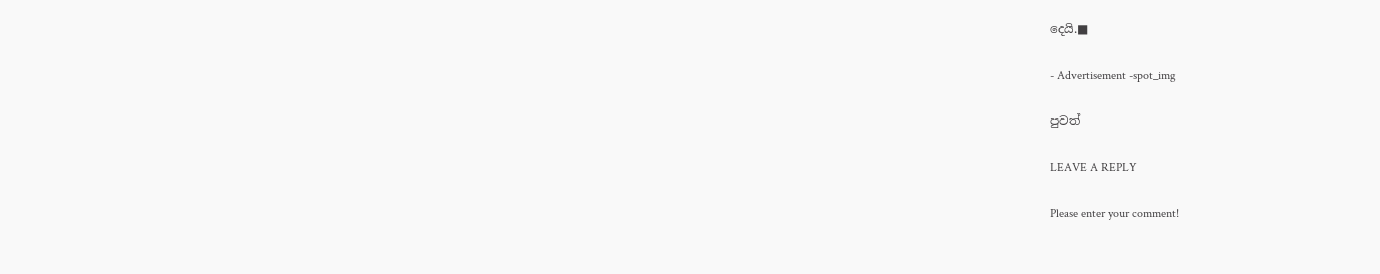දෙයි.■

- Advertisement -spot_img

පුවත්

LEAVE A REPLY

Please enter your comment!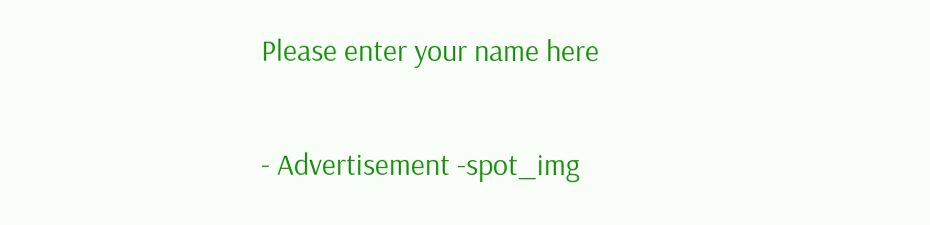Please enter your name here

- Advertisement -spot_img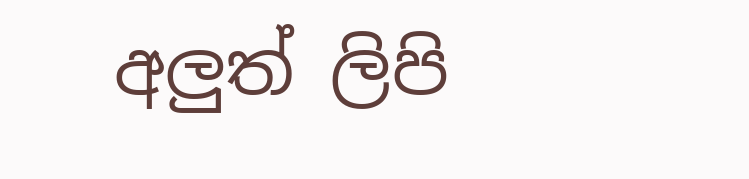අලුත් ලිපි